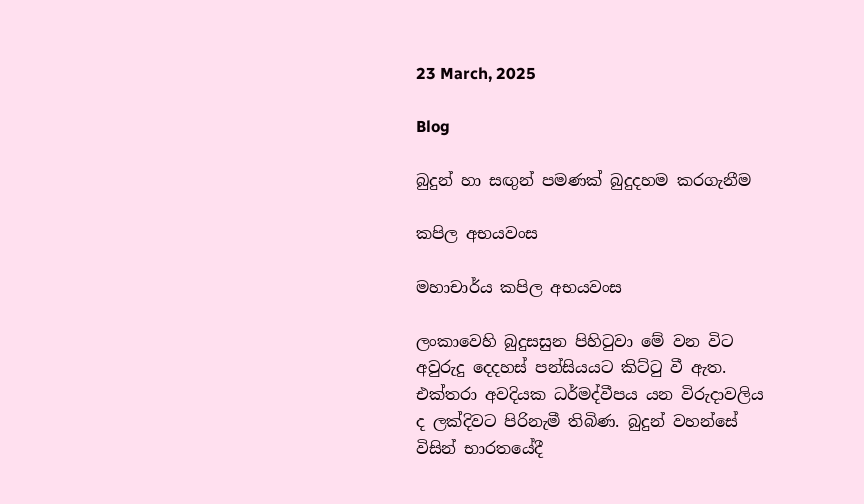23 March, 2025

Blog

බුදුන් හා සඟුන් පමණක් බුදුදහම කරගැනීම

කපිල අභයවංස

මහාචාර්ය කපිල අභයවංස

ලංකාවෙහි බුදුසසුන පිහිටුවා මේ වන විට අවුරුදු දෙදහස් පන්සියයට කිට්ටු වී ඇත. එක්තරා අවදියක ධර්මද්වීපය යන විරුදාවලිය ද ලක්දිවට පිරිනැමී තිබිණ. බුදුන් වහන්සේ විසින් භාරතයේදී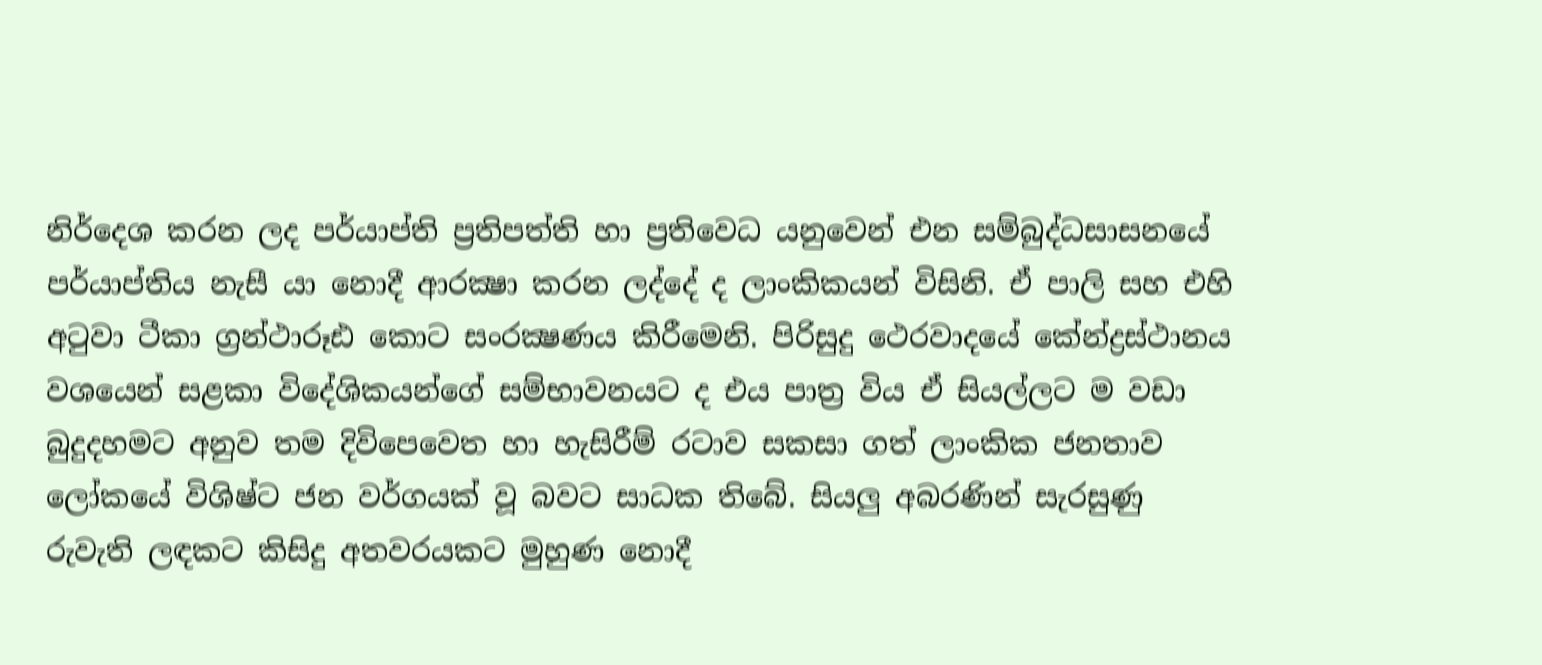නිර්දෙශ කරන ලද පර්යාප්ති ප්‍රතිපත්ති හා ප්‍රතිවෙධ යනුවෙන් එන සම්බුද්ධසාසනයේ පර්යාප්තිය නැසී යා නොදී ආරක්‍ෂා කරන ලද්දේ ද ලාංකිකයන් විසිනි. ඒ පාලි සහ එහි අටුවා ටීකා ග්‍රන්ථාරූඪ කොට සංරක්‍ෂණය කිරීමෙනි. පිරිසුදු ථෙරවාදයේ කේන්ද්‍රස්ථානය වශයෙන් සළකා විදේශිකයන්ගේ සම්භාවනයට ද එය පාත්‍ර විය ඒ සියල්ලට ම වඩා බුදුදහමට අනුව තම දිවිපෙවෙත හා හැසිරීම් රටාව සකසා ගත් ලාංකික ජනතාව ලෝකයේ විශිෂ්ට ජන වර්ගයක් වූ බවට සාධක තිබේ. සියලු අබරණින් සැරසුණු රුවැති ලඳකට කිසිදු අතවරයකට මුහුණ නොදී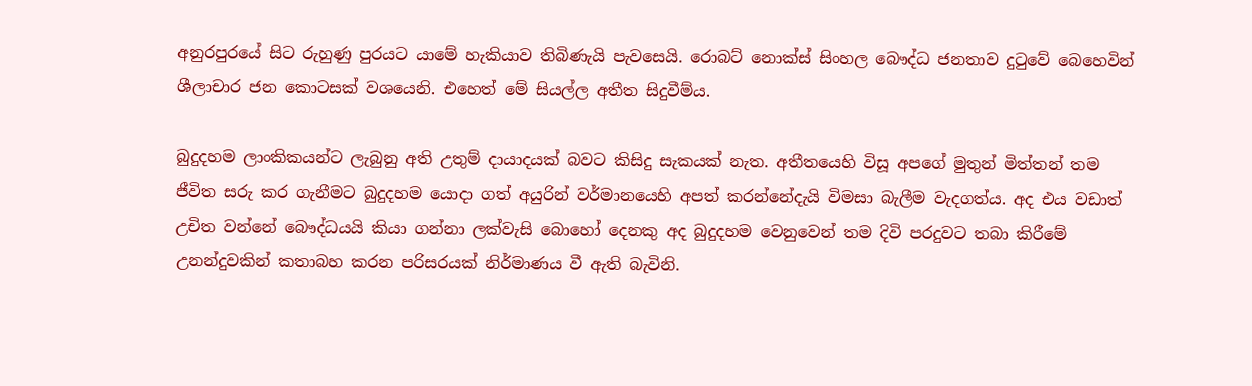අනුරපුරයේ සිට රුහුණු පුරයට යාමේ හැකියාව තිබිණැයි පැවසෙයි. රොබට් නොක්ස් සිංහල බෞද්ධ ජනතාව දුටුවේ බෙහෙවින් ශීලාචාර ජන කොටසක් වශයෙනි. එහෙත් මේ සියල්ල අතීත සිදුවීම්ය.

බුදුදහම ලාංකිකයන්ට ලැබුනු අති උතුම් දායාදයක් බවට කිසිදු සැකයක් නැත. අතීතයෙහි විසූ අපගේ මුතුන් මිත්තන් තම ජීවිත සරු කර ගැනීමට බුදුදහම යොදා ගත් අයුරින් වර්මානයෙහි අපත් කරන්නේදැයි විමසා බැලීම වැදගත්ය. අද එය වඩාත් උචිත වන්නේ බෞද්ධයයි කියා ගන්නා ලක්වැසි බොහෝ දෙනකු අද බුදුදහම වෙනුවෙන් තම දිවි පරදුවට තබා කිරීමේ උනන්දුවකින් කතාබහ කරන පරිසරයක් නිර්මාණය වී ඇති බැවිනි.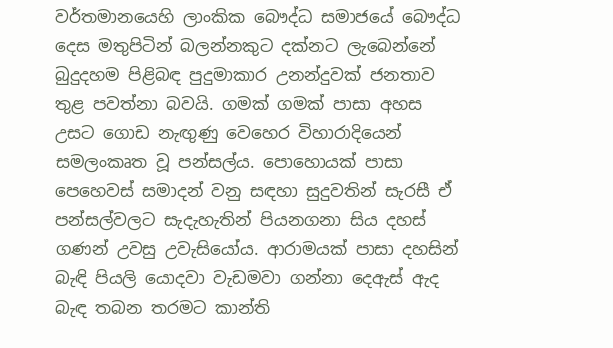වර්තමානයෙහි ලාංකික බෞද්ධ සමාජයේ බෞද්ධ දෙස මතුපිටින් බලන්නකුට දක්නට ලැබෙන්නේ බුදුදහම පිළිබඳ පුදුමාකාර උනන්දුවක් ජනතාව තුළ පවත්නා බවයි. ගමක් ගමක් පාසා අහස උසට ගොඩ නැඟුණු වෙහෙර විහාරාදියෙන් සමලංකෘත වූ පන්සල්ය. පොහොයක් පාසා පෙහෙවස් සමාදන් වනු සඳහා සුදුවතින් සැරසී ඒ පන්සල්වලට සැදැහැතින් පියනගනා සිය දහස් ගණන් උවසු උවැසියෝය. ආරාමයක් පාසා දහසින් බැඳි පියලි යොදවා වැඩමවා ගන්නා දෙඇස් ඇද බැඳ තබන තරමට කාන්ති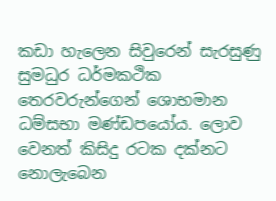කඩා හැලෙන සිවුරෙන් සැරසුණු සුමධුර ධර්මකථික තෙරවරුන්ගෙන් ශොභමාන ධම්සභා මණ්ඩපයෝය. ලොව වෙනත් කිසිදු රටක දක්නට නොලැබෙන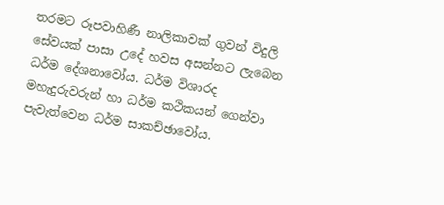තරමට රූපවාහිණී නාලිකාවක් ගුවන් විදුලි සේවයක් පාසා උදේ හවස අසන්නට ලැබෙන ධර්ම දේශනාවෝය. ධර්ම විශාරද මහැදුරුවරුන් හා ධර්ම කථිකයන් ගෙන්වා පැවැත්වෙන ධර්ම සාකච්ඡාවෝය.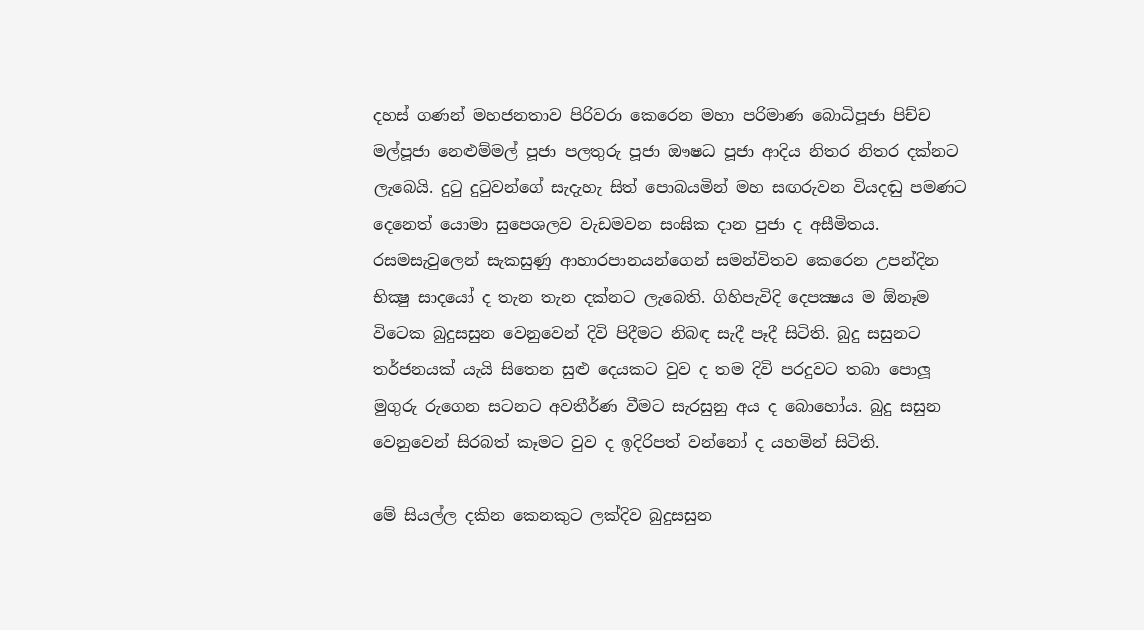දහස් ගණන් මහජනතාව පිරිවරා කෙරෙන මහා පරිමාණ බොධිපූජා පිච්ච මල්පූජා නෙළුම්මල් පූජා පලතුරු පූජා ඖෂධ පූජා ආදිය නිතර නිතර දක්නට ලැබෙයි. දුටු දුටුවන්ගේ සැදැහැ සිත් පොබයමින් මහ සඟරුවන වියදඬු පමණට දෙනෙත් යොමා සුපෙශලව වැඩමවන සංඝික දාන පුජා ද අසීමිතය. රසමසැවුලෙන් සැකසුණු ආහාරපානයන්ගෙන් සමන්විතව කෙරෙන උපන්දින භික්‍ෂු සාදයෝ ද තැන තැන දක්නට ලැබෙති. ගිහිපැවිදි දෙපක්‍ෂය ම ඕනෑම විටෙක බුදුසසුන වෙනුවෙන් දිවි පිදීමට නිබඳ සැදී පෑදී සිටිති. බුදු සසුනට තර්ජනයක් යැයි සිතෙන සුළු දෙයකට වුව ද තම දිවි පරදුවට තබා පොලූ මුගුරු රුගෙන සටනට අවතීර්ණ වීමට සැරසුනු අය ද බොහෝය. බුදු සසුන වෙනුවෙන් සිරබත් කෑමට වුව ද ඉදිරිපත් වන්නෝ ද යහමින් සිටිති.

මේ සියල්ල දකින කෙනකුට ලක්දිව බුදුසසුන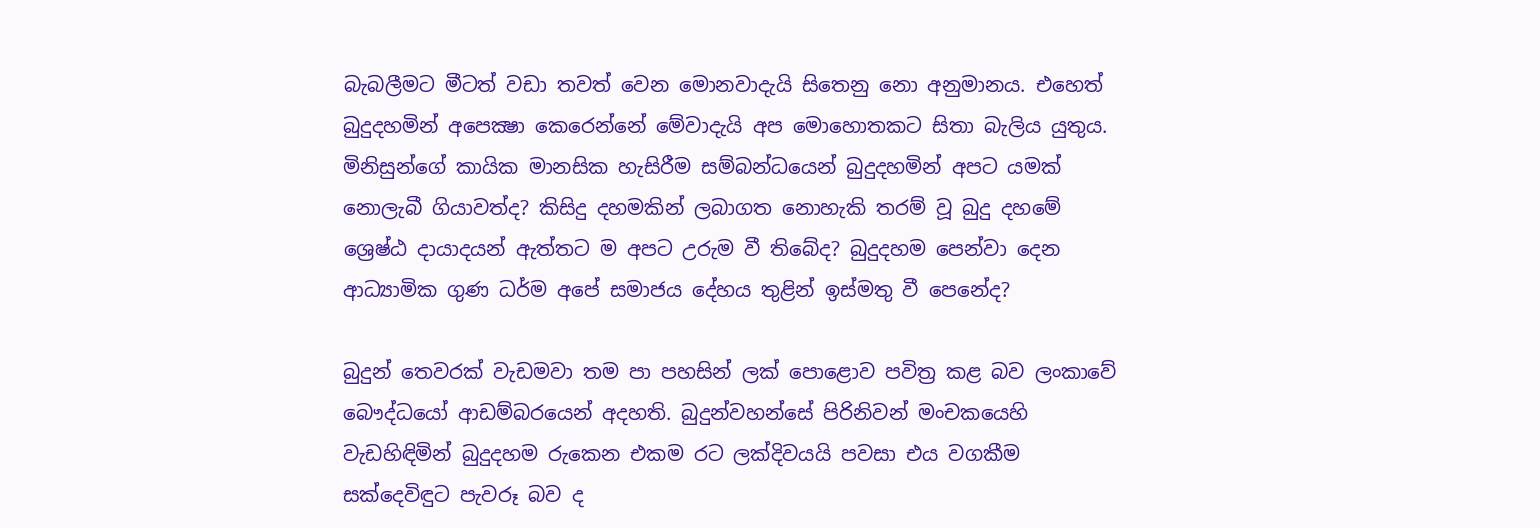බැබලීමට මීටත් වඩා තවත් වෙන මොනවාදැයි සිතෙනු නො අනුමානය. එහෙත් බුදුදහමින් අපෙක්‍ෂා කෙරෙන්නේ මේවාදැයි අප මොහොතකට සිතා බැලිය යුතුය. මිනිසුන්ගේ කායික මානසික හැසිරීම සම්බන්ධයෙන් බුදුදහමින් අපට යමක් නොලැබී ගියාවත්ද? කිසිදු දහමකින් ලබාගත නොහැකි තරම් වූ බුදු දහමේ ශ්‍රෙෂ්ඨ දායාදයන් ඇත්තට ම අපට උරුම වී තිබේද? බුදුදහම පෙන්වා දෙන ආධ්‍යාමික ගුණ ධර්ම අපේ සමාජය දේහය තුළින් ඉස්මතු වී පෙනේද?

බුදුන් තෙවරක් වැඩමවා තම පා පහසින් ලක් පොළොව පවිත්‍ර කළ බව ලංකාවේ බෞද්ධයෝ ආඩම්බරයෙන් අදහති. බුදුන්වහන්සේ පිරිනිවන් මංචකයෙහි වැඩහිඳිමින් බුදුදහම රුකෙන එකම රට ලක්දිවයයි පවසා එය වගකීම සක්දෙවිඳුට පැවරූ බව ද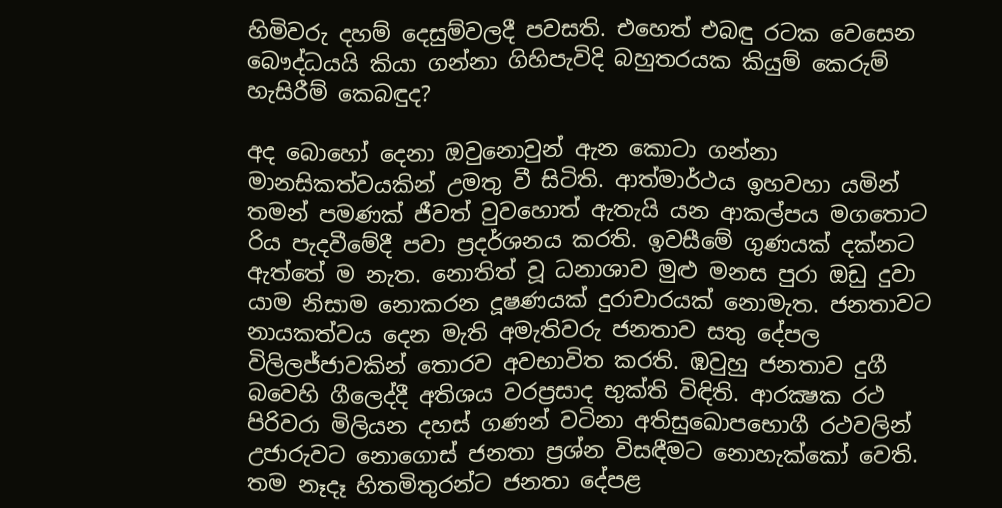හිමිවරු දහම් දෙසුම්වලදී පවසති. එහෙත් එබඳු රටක වෙසෙන බෞද්ධයයි කියා ගන්නා ගිහිපැවිදි බහුතරයක කියුම් කෙරුම් හැසිරීම් කෙබඳුද?

අද බොහෝ දෙනා ඔවුනොවුන් ඇන කොටා ගන්නා මානසිකත්වයකින් උමතු වී සිටිති. ආත්මාර්ථය ඉහවහා යමින් තමන් පමණක් ජීවත් වුවහොත් ඇතැයි යන ආකල්පය මගතොට රිය පැදවීමේදී පවා ප්‍රදර්ශනය කරති. ඉවසීමේ ගුණයක් දක්නට ඇත්තේ ම නැත. නොතිත් වූ ධනාශාව මුළු මනස පුරා ඔඩු දුවා යාම නිසාම නොකරන දූෂණයක් දුරාචාරයක් නොමැත. ජනතාවට නායකත්වය දෙන මැති අමැතිවරු ජනතාව සතු දේපල විලිලජ්ජාවකින් තොරව අවභාවිත කරති. ඹවුහු ජනතාව දුගී බවෙහි ගීලෙද්දී අතිශය වරප්‍රසාද භුක්ති විඳිති. ආරක්‍ෂක රථ පිරිවරා මිලියන දහස් ගණන් වටිනා අතිසුඛොපභොගී රථවලින් උජාරුවට නොගොස් ජනතා ප්‍රශ්න විසඳීමට නොහැක්කෝ වෙති. තම නෑදෑ හිතමිතුරන්ට ජනතා දේපළ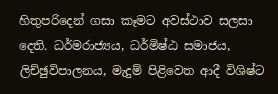හිතුපරිදෙන් ගසා කෑමට අවස්ථාව සලසා දෙති. ධර්මරාජ්‍යය, ධර්මිෂ්ඨ සමාජය, ලිච්ඡුවිපාලනය, මැදුම් පිළිවෙත ආදී විශිෂ්ට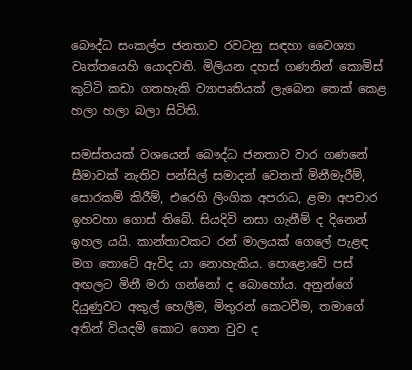බෞද්ධ සංකල්ප ජනතාව රවටනු සඳහා වෛශ්‍යා වෘත්තයෙහි යොදවති. මිලියන දහස් ගණනින් කොමිස් කුට්ටි කඩා ගතහැකි ව්‍යාපෘතියක් ලැබෙන තෙක් කෙළ හලා හලා බලා සිටිති.

සමස්තයක් වශයෙන් බෞද්ධ ජනතාව වාර ගණනේ සීමාවක් නැතිව පන්සිල් සමාදන් වෙතත් මිනීමැරීම්, සොරකම් කිරීම්, එරෙහි ලිංගික අපරාධ, ළමා අපචාර ඉහවහා ගොස් තිබේ. සියදිවි නසා ගැනීම් ද දිනෙන් ඉහල යයි. කාන්තාවකට රන් මාලයක් ගෙලේ පැළඳ මග තොටේ ඇවිද යා නොහැකිය. පොළොවේ පස් අඟලට මිනී මරා ගන්නෝ ද බොහෝය. අනුන්ගේ දියුණුවට අකුල් හෙලීම, මිතුරන් කෙටවීම, තමාගේ අතින් වියදමි කොට ගෙන වුව ද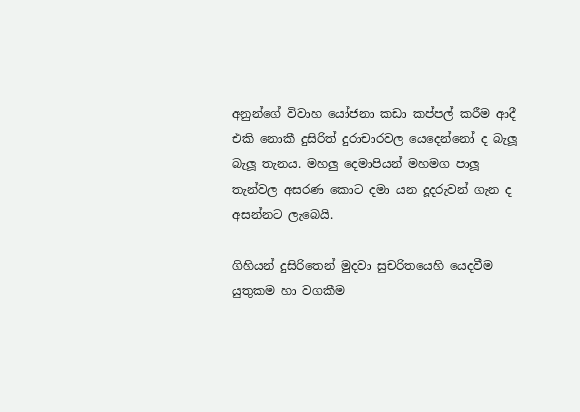අනුන්ගේ විවාහ යෝජනා කඩා කප්පල් කරීම ආදී එකි නොකී දුසිරිත් දුරාචාරවල යෙදෙන්නෝ ද බැලූ බැලූ තැනය. මහලු දෙමාපියන් මහමග පාලූ තැන්වල අසරණ කොට දමා යන දූදරුවන් ගැන ද අසන්නට ලැබෙයි.

ගිහියන් දුසිරිතෙන් මුදවා සුචරිතයෙහි යෙදවීම යුතුකම හා වගකීම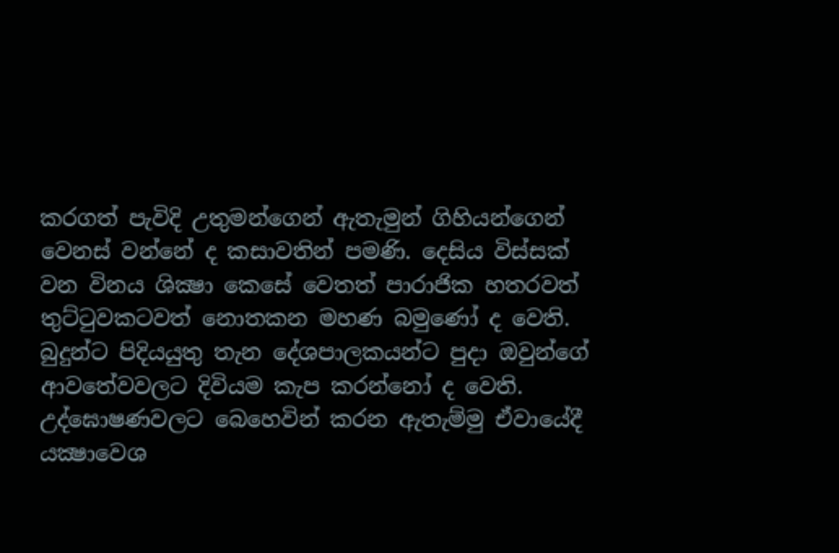කරගත් පැවිදි උතුමන්ගෙන් ඇතැමුන් ගිහියන්ගෙන් වෙනස් වන්නේ ද කසාවතින් පමණි. දෙසිය විස්සක් වන විනය ශික්‍ෂා කෙසේ වෙතත් පාරාජික හතරවත් තුට්ටුවකටවත් නොතකන මහණ බමුණෝ ද වෙති. බුදුන්ට පිදියයුතු තැන දේශපාලකයන්ට පුදා ඔවුන්ගේ ආවතේවවලට දිවියම කැප කරන්නෝ ද වෙති. උද්ඝොෂණවලට බෙහෙවින් කරන ඇතැම්මු ඒවායේදී යක්‍ෂාවෙශ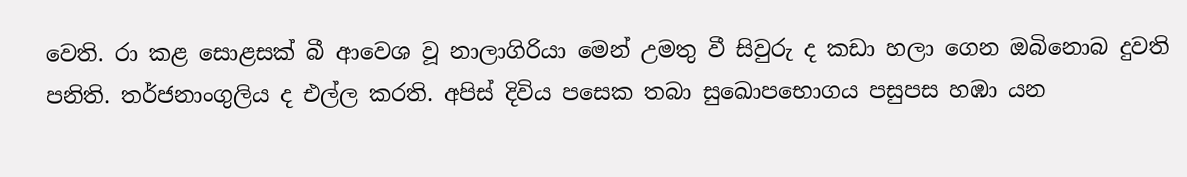වෙති. රා කළ සොළසක් බී ආවෙශ වූ නාලාගිරියා මෙන් උමතු වී සිවුරු ද කඩා හලා ගෙන ඔබිනොබ දුවති පනිති. තර්ජනාංගුලිය ද එල්ල කරති. අපිස් දිවිය පසෙක තබා සුඛොපභොගය පසුපස හඹා යන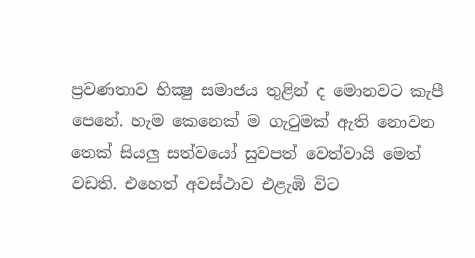ප්‍රවණතාව භික්‍ෂු සමාජය තුළින් ද මොනවට කැපී පෙනේ. හැම කෙනෙක් ම ගැටුමක් ඇති නොවන තෙක් සියලු සත්වයෝ සුවපත් වෙත්වායි මෙත් වඩති. එහෙත් අවස්ථාව එළැඹි විට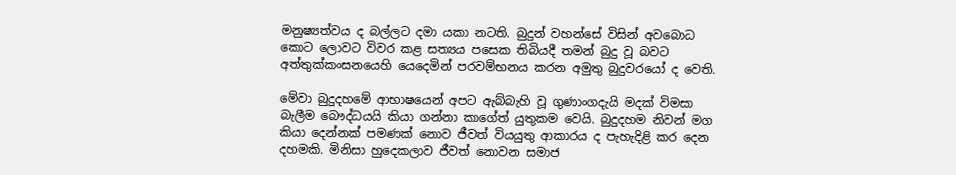මනුෂ්‍යත්වය ද බල්ලට දමා යකා නටති. බුදුන් වහන්සේ විසින් අවබොධ කොට ලොවට විවර කළ සත්‍යය පසෙක තිබියදී තමන් බුදු වූ බවට අත්තුක්කංසනයෙහි යෙදෙමින් පරවම්භනය කරන අමුතු බුදුවරයෝ ද වෙති.

මේවා බුදුදහමේ ආභාෂයෙන් අපට ඇබ්බැහි වූ ගුණාංගදැයි මදක් විමසා බැලීම බෞද්ධයයි කියා ගන්නා කාගේත් යුතුකම වෙයි. බුදුදහම නිවන් මග කියා දෙන්නක් පමණක් නොව ජීවත් වියයුතු ආකාරය ද පැහැදිළි කර දෙන දහමකි. මිනිසා හුදෙකලාව ජීවත් නොවන සමාජ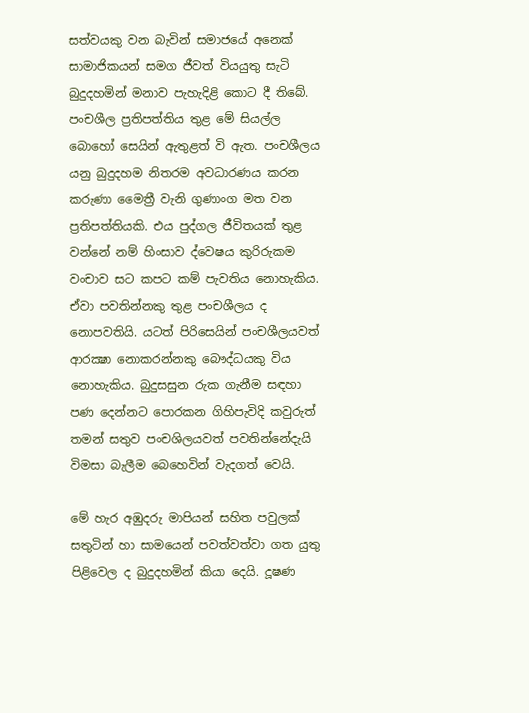සත්වයකු වන බැවින් සමාජයේ අනෙක් සාමාජිකයන් සමග ජීවත් වියයුතු සැටි බුදුදහමින් මනාව පැහැදිළි කොට දී තිබේ. පංචශීල ප්‍රතිපත්තිය තුළ මේ සියල්ල බොහෝ සෙයින් ඇතුළත් වි ඇත. පංචශීලය යනු බුදුදහම නිතරම අවධාරණය කරන කරුණා මෛත්‍රී වැනි ගුණාංග මත වන ප්‍රතිපත්තියකි. එය පුද්ගල ජීවිතයක් තුළ වන්නේ නම් හිංසාව ද්වෙෂය කුරිරුකම වංචාව සට කපට කම් පැවතිය නොහැකිය. ඒවා පවතින්නකු තුළ පංචශීලය ද නොපවතියි. යටත් පිරිසෙයින් පංචශීලයවත් ආරක්‍ෂා නොකරන්නකු බෞද්ධයකු විය නොහැකිය. බුදුසසුන රුක ගැනීම සඳහා පණ දෙන්නට පොරකන ගිහිපැවිදි කවුරුත් තමන් සතුව පංචශිලයවත් පවතින්නේදැයි විමසා බැලීම බෙහෙවින් වැදගත් වෙයි.

මේ හැර අඹුදරු මාපියන් සහිත පවුලක් සතුටින් හා සාමයෙන් පවත්වත්වා ගත යුතු පිළිවෙල ද බුදුදහමින් කියා දෙයි. දූෂණ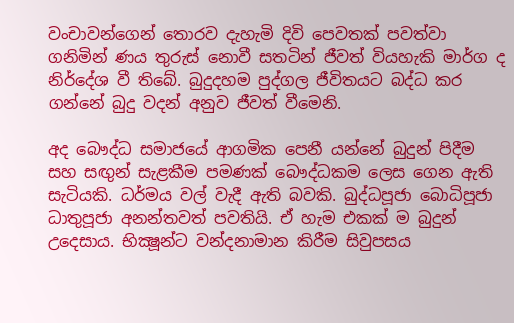වංචාවන්ගෙන් තොරව දැහැමි දිවි පෙවතක් පවත්වා ගනිමින් ණය තුරුස් නොවී සතටින් ජීවත් වියහැකි මාර්ග ද නිර්දේශ වී තිබේ. බුදුදහම පුද්ගල ජීවිතයට බද්ධ කර ගන්නේ බුදු වදන් අනුව ජීවත් වීමෙනි.

අද බෞද්ධ සමාජයේ ආගමික පෙනී යන්නේ බුදුන් පිදීම සහ සඟුන් සැළකීම පමණක් බෞද්ධකම ලෙස ගෙන ඇති සැටියකි. ධර්මය වල් වැදී ඇති බවකි. බුද්ධපූජා බොධිපූජා ධාතුපූජා අනන්තවත් පවතියි. ඒ හැම එකක් ම බුදුන් උදෙසාය. භික්‍ෂූන්ට වන්දනාමාන කිරීම සිවුපසය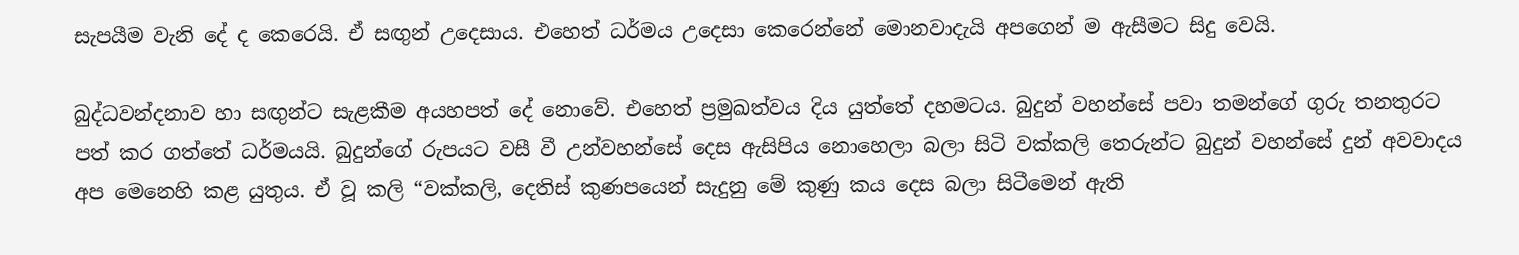සැපයීම වැනි දේ ද කෙරෙයි. ඒ සඟුන් උදෙසාය. එහෙත් ධර්මය උදෙසා කෙරෙන්නේ මොනවාදැයි අපගෙන් ම ඇසීමට සිදු වෙයි.

බුද්ධවන්දනාව හා සඟුන්ට සැළකීම අයහපත් දේ නොවේ. එහෙත් ප්‍රමුඛත්වය දිය යුත්තේ දහමටය. බුදුන් වහන්සේ පවා තමන්ගේ ගුරු තනතුරට පත් කර ගත්තේ ධර්මයයි. බුදුන්ගේ රුපයට වසී වී උන්වහන්සේ දෙස ඇසිපිය නොහෙලා බලා සිටි වක්කලි තෙරුන්ට බුදුන් වහන්සේ දුන් අවවාදය අප මෙනෙහි කළ යුතුය. ඒ වූ කලි “වක්කලි, දෙතිස් කුණපයෙන් සැදුනු මේ කුණු කය දෙස බලා සිටීමෙන් ඇති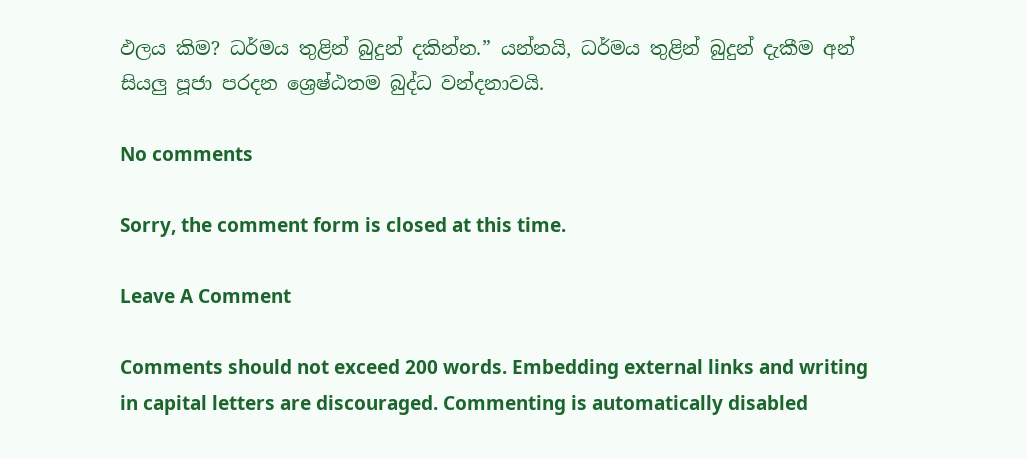ඵලය කිම? ධර්මය තුළින් බුදුන් දකින්න.” යන්නයි, ධර්මය තුළින් බුදුන් දැකීම අන් සියලු පූජා පරදන ශ්‍රෙෂ්ඨතම බුද්ධ වන්දනාවයි.

No comments

Sorry, the comment form is closed at this time.

Leave A Comment

Comments should not exceed 200 words. Embedding external links and writing in capital letters are discouraged. Commenting is automatically disabled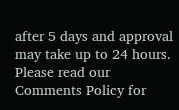after 5 days and approval may take up to 24 hours. Please read our Comments Policy for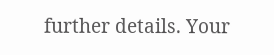further details. Your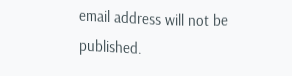email address will not be published.